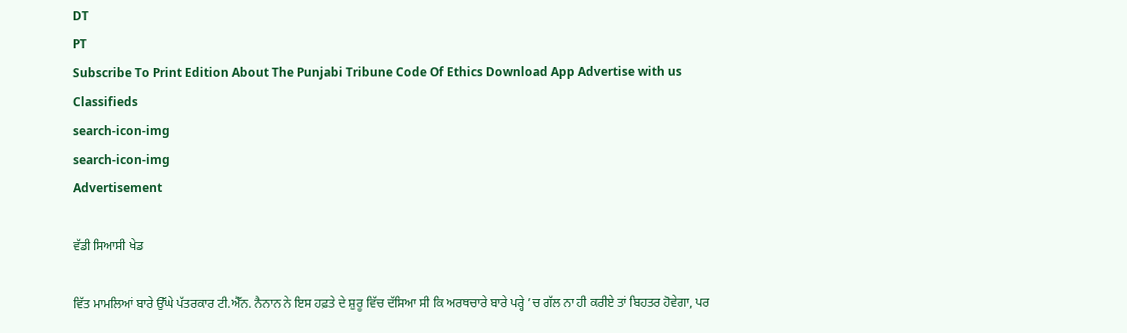DT
PT
Subscribe To Print Edition About The Punjabi Tribune Code Of Ethics Download App Advertise with us Classifieds
search-icon-img
search-icon-img
Advertisement

ਵੱਡੀ ਸਿਆਸੀ ਖੇਡ

ਵਿੱਤ ਮਾਮਲਿਆਂ ਬਾਰੇ ਉੱਘੇ ਪੱਤਰਕਾਰ ਟੀ.ਐੱਨ. ਨੈਨਾਨ ਨੇ ਇਸ ਹਫ਼ਤੇ ਦੇ ਸ਼ੁਰੂ ਵਿੱਚ ਦੱਸਿਆ ਸੀ ਕਿ ਅਰਥਚਾਰੇ ਬਾਰੇ ਪਰ੍ਹੇ ’ਚ ਗੱਲ ਨਾ ਹੀ ਕਰੀਏ ਤਾਂ ਬਿਹਤਰ ਹੋਵੇਗਾ, ਪਰ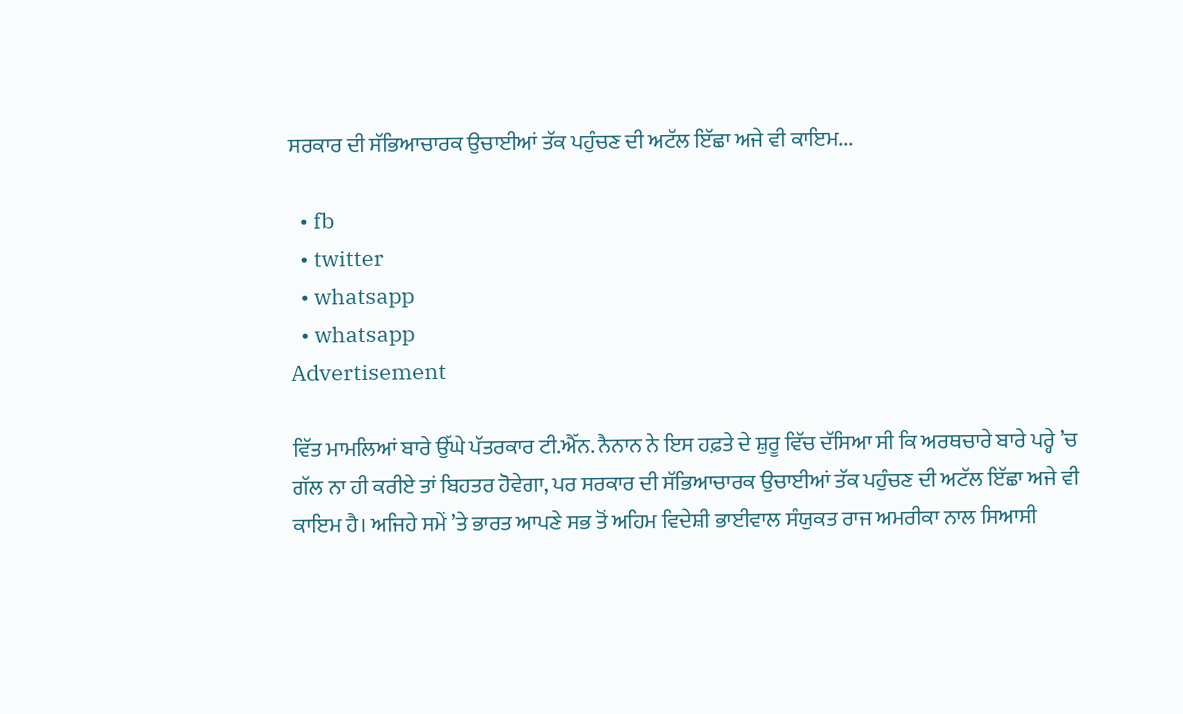ਸਰਕਾਰ ਦੀ ਸੱਭਿਆਚਾਰਕ ਉਚਾਈਆਂ ਤੱਕ ਪਹੁੰਚਣ ਦੀ ਅਟੱਲ ਇੱਛਾ ਅਜੇ ਵੀ ਕਾਇਮ...

  • fb
  • twitter
  • whatsapp
  • whatsapp
Advertisement

ਵਿੱਤ ਮਾਮਲਿਆਂ ਬਾਰੇ ਉੱਘੇ ਪੱਤਰਕਾਰ ਟੀ.ਐੱਨ. ਨੈਨਾਨ ਨੇ ਇਸ ਹਫ਼ਤੇ ਦੇ ਸ਼ੁਰੂ ਵਿੱਚ ਦੱਸਿਆ ਸੀ ਕਿ ਅਰਥਚਾਰੇ ਬਾਰੇ ਪਰ੍ਹੇ ’ਚ ਗੱਲ ਨਾ ਹੀ ਕਰੀਏ ਤਾਂ ਬਿਹਤਰ ਹੋਵੇਗਾ, ਪਰ ਸਰਕਾਰ ਦੀ ਸੱਭਿਆਚਾਰਕ ਉਚਾਈਆਂ ਤੱਕ ਪਹੁੰਚਣ ਦੀ ਅਟੱਲ ਇੱਛਾ ਅਜੇ ਵੀ ਕਾਇਮ ਹੈ। ਅਜਿਹੇ ਸਮੇਂ ’ਤੇ ਭਾਰਤ ਆਪਣੇ ਸਭ ਤੋਂ ਅਹਿਮ ਵਿਦੇਸ਼ੀ ਭਾਈਵਾਲ ਸੰਯੁਕਤ ਰਾਜ ਅਮਰੀਕਾ ਨਾਲ ਸਿਆਸੀ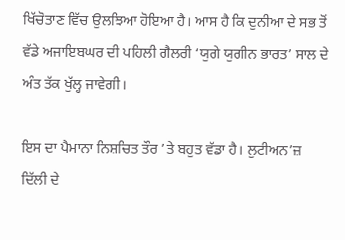ਖਿੱਚੋਤਾਣ ਵਿੱਚ ਉਲਝਿਆ ਹੋਇਆ ਹੈ। ਆਸ ਹੈ ਕਿ ਦੁਨੀਆ ਦੇ ਸਭ ਤੋਂ ਵੱਡੇ ਅਜਾਇਬਘਰ ਦੀ ਪਹਿਲੀ ਗੈਲਰੀ ‘ਯੁਗੇ ਯੁਗੀਨ ਭਾਰਤ’ ਸਾਲ ਦੇ ਅੰਤ ਤੱਕ ਖੁੱਲ੍ਹ ਜਾਵੇਗੀ।

ਇਸ ਦਾ ਪੈਮਾਨਾ ਨਿਸ਼ਚਿਤ ਤੌਰ ’ਤੇ ਬਹੁਤ ਵੱਡਾ ਹੈ। ਲੁਟੀਅਨ’ਜ਼ ਦਿੱਲੀ ਦੇ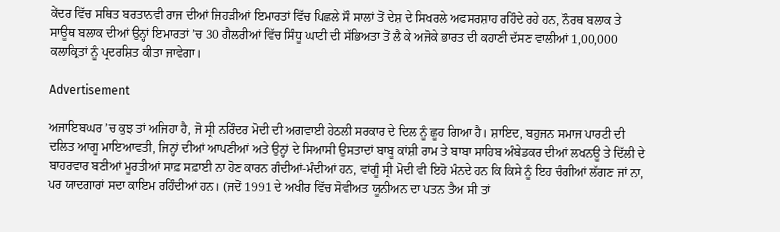ਕੇਂਦਰ ਵਿੱਚ ਸਥਿਤ ਬਰਤਾਨਵੀ ਰਾਜ ਦੀਆਂ ਜਿਹੜੀਆਂ ਇਮਾਰਤਾਂ ਵਿੱਚ ਪਿਛਲੇ ਸੌ ਸਾਲਾਂ ਤੋਂ ਦੇਸ਼ ਦੇ ਸਿਖਰਲੇ ਅਫਸਰਸ਼ਾਹ ਰਹਿੰਦੇ ਰਹੇ ਹਨ, ਨੌਰਥ ਬਲਾਕ ਤੇ ਸਾਊਥ ਬਲਾਕ ਦੀਆਂ ਉਨ੍ਹਾਂ ਇਮਾਰਤਾਂ ’ਚ 30 ਗੈਲਰੀਆਂ ਵਿੱਚ ਸਿੰਧੂ ਘਾਟੀ ਦੀ ਸੱਭਿਅਤਾ ਤੋਂ ਲੈ ਕੇ ਅਜੋਕੇ ਭਾਰਤ ਦੀ ਕਹਾਣੀ ਦੱਸਣ ਵਾਲੀਆਂ 1,00,000 ਕਲਾਕ੍ਰਿਤਾਂ ਨੂੰ ਪ੍ਰਦਰਸ਼ਿਤ ਕੀਤਾ ਜਾਵੇਗਾ।

Advertisement

ਅਜਾਇਬਘਰ ’ਚ ਕੁਝ ਤਾਂ ਅਜਿਹਾ ਹੈ, ਜੋ ਸ੍ਰੀ ਨਰਿੰਦਰ ਮੋਦੀ ਦੀ ਅਗਵਾਈ ਹੇਠਲੀ ਸਰਕਾਰ ਦੇ ਦਿਲ ਨੂੰ ਛੂਹ ਗਿਆ ਹੈ। ਸ਼ਾਇਦ, ਬਹੁਜਨ ਸਮਾਜ ਪਾਰਟੀ ਦੀ ਦਲਿਤ ਆਗੂ ਮਾਇਆਵਤੀ, ਜਿਨ੍ਹਾਂ ਦੀਆਂ ਆਪਣੀਆਂ ਅਤੇ ਉਨ੍ਹਾਂ ਦੇ ਸਿਆਸੀ ਉਸਤਾਦਾਂ ਬਾਬੂ ਕਾਂਸ਼ੀ ਰਾਮ ਤੇ ਬਾਬਾ ਸਾਹਿਬ ਅੰਬੇਡਕਰ ਦੀਆਂ ਲਖਨਊ ਤੇ ਦਿੱਲੀ ਦੇ ਬਾਹਰਵਾਰ ਬਣੀਆਂ ਮੂਰਤੀਆਂ ਸਾਫ਼ ਸਫ਼ਾਈ ਨਾ ਹੋਣ ਕਾਰਨ ਗੰਦੀਆਂ-ਮੰਦੀਆਂ ਹਨ, ਵਾਂਗੂੰ ਸ੍ਰੀ ਮੋਦੀ ਵੀ ਇਹੋ ਮੰਨਦੇ ਹਨ ਕਿ ਕਿਸੇ ਨੂੰ ਇਹ ਚੰਗੀਆਂ ਲੱਗਣ ਜਾਂ ਨਾ, ਪਰ ਯਾਦਗਾਰਾਂ ਸਦਾ ਕਾਇਮ ਰਹਿੰਦੀਆਂ ਹਨ। (ਜਦੋਂ 1991 ਦੇ ਅਖੀਰ ਵਿੱਚ ਸੋਵੀਅਤ ਯੂਨੀਅਨ ਦਾ ਪਤਨ ਤੈਅ ਸੀ ਤਾਂ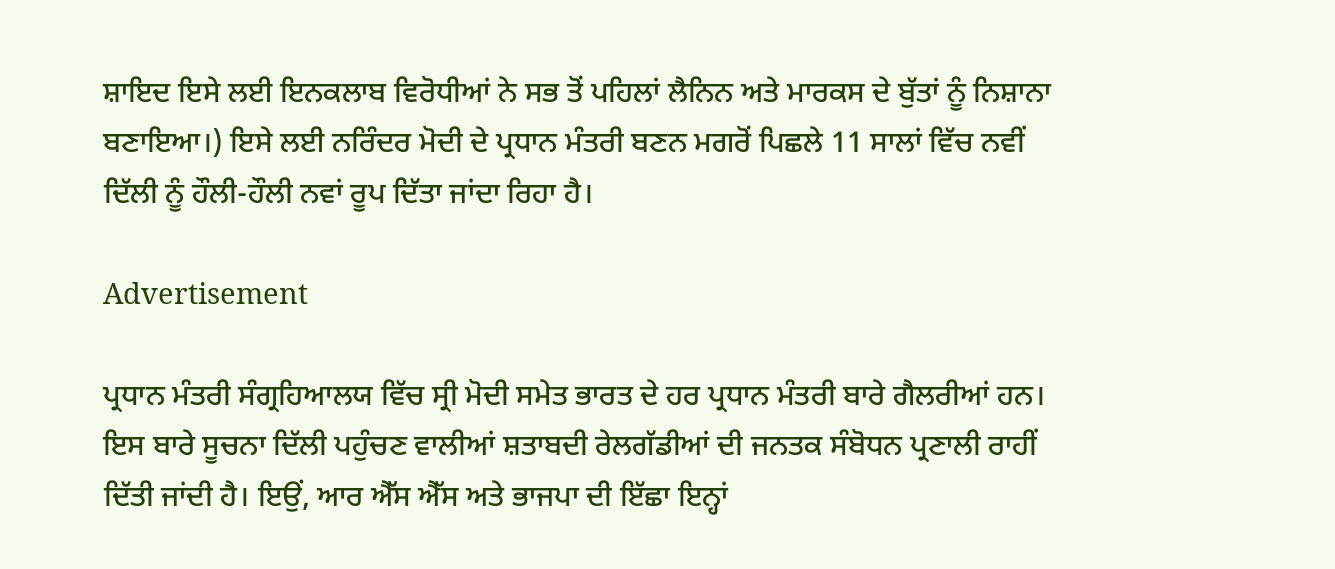ਸ਼ਾਇਦ ਇਸੇ ਲਈ ਇਨਕਲਾਬ ਵਿਰੋਧੀਆਂ ਨੇ ਸਭ ਤੋਂ ਪਹਿਲਾਂ ਲੈਨਿਨ ਅਤੇ ਮਾਰਕਸ ਦੇ ਬੁੱਤਾਂ ਨੂੰ ਨਿਸ਼ਾਨਾ ਬਣਾਇਆ।) ਇਸੇ ਲਈ ਨਰਿੰਦਰ ਮੋਦੀ ਦੇ ਪ੍ਰਧਾਨ ਮੰਤਰੀ ਬਣਨ ਮਗਰੋਂ ਪਿਛਲੇ 11 ਸਾਲਾਂ ਵਿੱਚ ਨਵੀਂ ਦਿੱਲੀ ਨੂੰ ਹੌਲੀ-ਹੌਲੀ ਨਵਾਂ ਰੂਪ ਦਿੱਤਾ ਜਾਂਦਾ ਰਿਹਾ ਹੈ।

Advertisement

ਪ੍ਰਧਾਨ ਮੰਤਰੀ ਸੰਗ੍ਰਹਿਆਲਯ ਵਿੱਚ ਸ੍ਰੀ ਮੋਦੀ ਸਮੇਤ ਭਾਰਤ ਦੇ ਹਰ ਪ੍ਰਧਾਨ ਮੰਤਰੀ ਬਾਰੇ ਗੈਲਰੀਆਂ ਹਨ। ਇਸ ਬਾਰੇ ਸੂਚਨਾ ਦਿੱਲੀ ਪਹੁੰਚਣ ਵਾਲੀਆਂ ਸ਼ਤਾਬਦੀ ਰੇਲਗੱਡੀਆਂ ਦੀ ਜਨਤਕ ਸੰਬੋਧਨ ਪ੍ਰਣਾਲੀ ਰਾਹੀਂ ਦਿੱਤੀ ਜਾਂਦੀ ਹੈ। ਇਉਂ, ਆਰ ਐੱਸ ਐੱਸ ਅਤੇ ਭਾਜਪਾ ਦੀ ਇੱਛਾ ਇਨ੍ਹਾਂ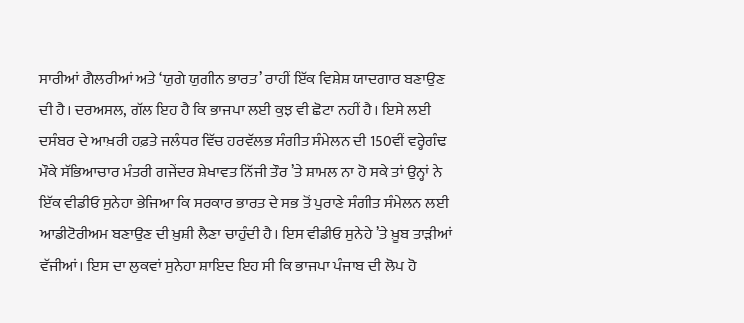ਸਾਰੀਆਂ ਗੈਲਰੀਆਂ ਅਤੇ ‘ਯੁਗੇ ਯੁਗੀਨ ਭਾਰਤ’ ਰਾਹੀਂ ਇੱਕ ਵਿਸ਼ੇਸ਼ ਯਾਦਗਾਰ ਬਣਾਉਣ ਦੀ ਹੈ। ਦਰਅਸਲ, ਗੱਲ ਇਹ ਹੈ ਕਿ ਭਾਜਪਾ ਲਈ ਕੁਝ ਵੀ ਛੋਟਾ ਨਹੀਂ ਹੈ। ਇਸੇ ਲਈ ਦਸੰਬਰ ਦੇ ਆਖ਼ਰੀ ਹਫ਼ਤੇ ਜਲੰਧਰ ਵਿੱਚ ਹਰਵੱਲਭ ਸੰਗੀਤ ਸੰਮੇਲਨ ਦੀ 150ਵੀਂ ਵਰ੍ਹੇਗੰਢ ਮੌਕੇ ਸੱਭਿਆਚਾਰ ਮੰਤਰੀ ਗਜੇਂਦਰ ਸ਼ੇਖਾਵਤ ਨਿੱਜੀ ਤੌਰ ’ਤੇ ਸ਼ਾਮਲ ਨਾ ਹੋ ਸਕੇ ਤਾਂ ਉਨ੍ਹਾਂ ਨੇ ਇੱਕ ਵੀਡੀਓ ਸੁਨੇਹਾ ਭੇਜਿਆ ਕਿ ਸਰਕਾਰ ਭਾਰਤ ਦੇ ਸਭ ਤੋਂ ਪੁਰਾਣੇ ਸੰਗੀਤ ਸੰਮੇਲਨ ਲਈ ਆਡੀਟੋਰੀਅਮ ਬਣਾਉਣ ਦੀ ਖ਼ੁਸ਼ੀ ਲੈਣਾ ਚਾਹੁੰਦੀ ਹੈ। ਇਸ ਵੀਡੀਓ ਸੁਨੇਹੇ ’ਤੇ ਖ਼ੂਬ ਤਾੜੀਆਂ ਵੱਜੀਆਂ। ਇਸ ਦਾ ਲੁਕਵਾਂ ਸੁਨੇਹਾ ਸ਼ਾਇਦ ਇਹ ਸੀ ਕਿ ਭਾਜਪਾ ਪੰਜਾਬ ਦੀ ਲੋਪ ਹੋ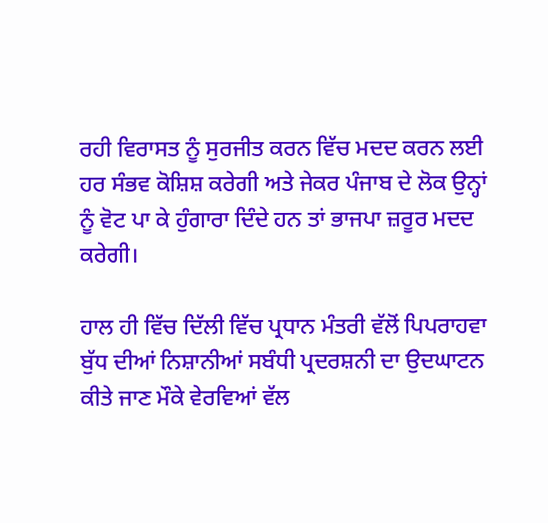ਰਹੀ ਵਿਰਾਸਤ ਨੂੰ ਸੁਰਜੀਤ ਕਰਨ ਵਿੱਚ ਮਦਦ ਕਰਨ ਲਈ ਹਰ ਸੰਭਵ ਕੋਸ਼ਿਸ਼ ਕਰੇਗੀ ਅਤੇ ਜੇਕਰ ਪੰਜਾਬ ਦੇ ਲੋਕ ਉਨ੍ਹਾਂ ਨੂੰ ਵੋਟ ਪਾ ਕੇ ਹੁੰਗਾਰਾ ਦਿੰਦੇ ਹਨ ਤਾਂ ਭਾਜਪਾ ਜ਼ਰੂਰ ਮਦਦ ਕਰੇਗੀ।

ਹਾਲ ਹੀ ਵਿੱਚ ਦਿੱਲੀ ਵਿੱਚ ਪ੍ਰਧਾਨ ਮੰਤਰੀ ਵੱਲੋਂ ਪਿਪਰਾਹਵਾ ਬੁੱਧ ਦੀਆਂ ਨਿਸ਼ਾਨੀਆਂ ਸਬੰਧੀ ਪ੍ਰਦਰਸ਼ਨੀ ਦਾ ਉਦਘਾਟਨ ਕੀਤੇ ਜਾਣ ਮੌਕੇ ਵੇਰਵਿਆਂ ਵੱਲ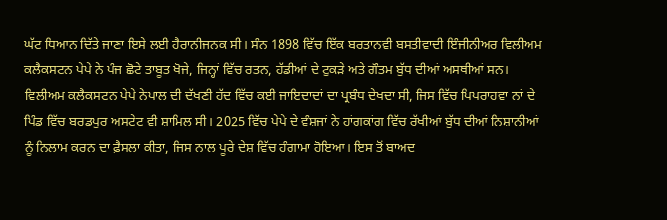ਘੱਟ ਧਿਆਨ ਦਿੱਤੇ ਜਾਣਾ ਇਸੇ ਲਈ ਹੈਰਾਨੀਜਨਕ ਸੀ। ਸੰਨ 1898 ਵਿੱਚ ਇੱਕ ਬਰਤਾਨਵੀ ਬਸਤੀਵਾਦੀ ਇੰਜੀਨੀਅਰ ਵਿਲੀਅਮ ਕਲੈਕਸਟਨ ਪੇਪੇ ਨੇ ਪੰਜ ਛੋਟੇ ਤਾਬੂਤ ਖੋਜੇ, ਜਿਨ੍ਹਾਂ ਵਿੱਚ ਰਤਨ, ਹੱਡੀਆਂ ਦੇ ਟੁਕੜੇ ਅਤੇ ਗੌਤਮ ਬੁੱਧ ਦੀਆਂ ਅਸਥੀਆਂ ਸਨ। ਵਿਲੀਅਮ ਕਲੈਕਸਟਨ ਪੇਪੇ ਨੇਪਾਲ ਦੀ ਦੱਖਣੀ ਹੱਦ ਵਿੱਚ ਕਈ ਜਾਇਦਾਦਾਂ ਦਾ ਪ੍ਰਬੰਧ ਦੇਖਦਾ ਸੀ, ਜਿਸ ਵਿੱਚ ਪਿਪਰਾਹਵਾ ਨਾਂ ਦੇ ਪਿੰਡ ਵਿੱਚ ਬਰਡਪੁਰ ਅਸਟੇਟ ਵੀ ਸ਼ਾਮਿਲ ਸੀ। 2025 ਵਿੱਚ ਪੇਪੇ ਦੇ ਵੰਸ਼ਜਾਂ ਨੇ ਹਾਂਗਕਾਂਗ ਵਿੱਚ ਰੱਖੀਆਂ ਬੁੱਧ ਦੀਆਂ ਨਿਸ਼ਾਨੀਆਂ ਨੂੰ ਨਿਲਾਮ ਕਰਨ ਦਾ ਫ਼ੈਸਲਾ ਕੀਤਾ, ਜਿਸ ਨਾਲ ਪੂਰੇ ਦੇਸ਼ ਵਿੱਚ ਹੰਗਾਮਾ ਹੋਇਆ। ਇਸ ਤੋਂ ਬਾਅਦ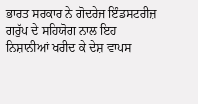ਭਾਰਤ ਸਰਕਾਰ ਨੇ ਗੋਦਰੇਜ ਇੰਡਸਟਰੀਜ਼ ਗਰੁੱਪ ਦੇ ਸਹਿਯੋਗ ਨਾਲ ਇਹ ਨਿਸ਼ਾਨੀਆਂ ਖਰੀਦ ਕੇ ਦੇਸ਼ ਵਾਪਸ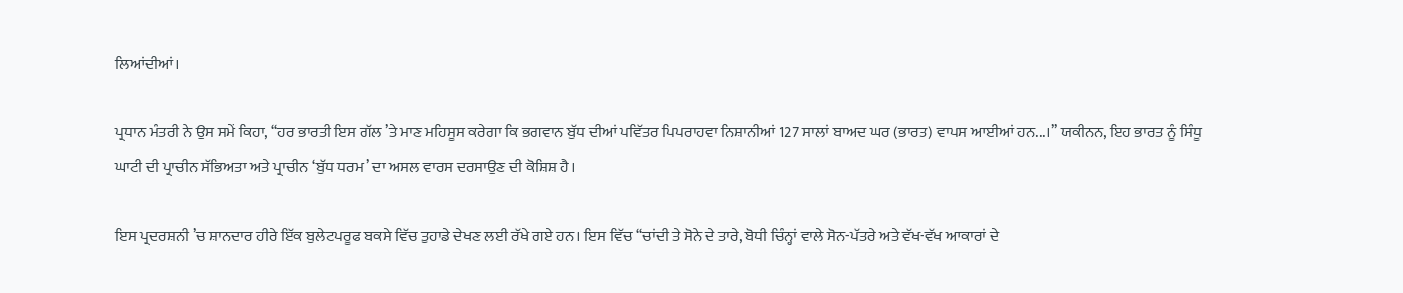ਲਿਆਂਦੀਆਂ।

ਪ੍ਰਧਾਨ ਮੰਤਰੀ ਨੇ ਉਸ ਸਮੇਂ ਕਿਹਾ, ‘‘ਹਰ ਭਾਰਤੀ ਇਸ ਗੱਲ ’ਤੇ ਮਾਣ ਮਹਿਸੂਸ ਕਰੇਗਾ ਕਿ ਭਗਵਾਨ ਬੁੱਧ ਦੀਆਂ ਪਵਿੱਤਰ ਪਿਪਰਾਹਵਾ ਨਿਸ਼ਾਨੀਆਂ 127 ਸਾਲਾਂ ਬਾਅਦ ਘਰ (ਭਾਰਤ) ਵਾਪਸ ਆਈਆਂ ਹਨ...।’’ ਯਕੀਨਨ, ਇਹ ਭਾਰਤ ਨੂੰ ਸਿੰਧੂ ਘਾਟੀ ਦੀ ਪ੍ਰਾਚੀਨ ਸੱਭਿਅਤਾ ਅਤੇ ਪ੍ਰਾਚੀਨ ‘ਬੁੱਧ ਧਰਮ’ ਦਾ ਅਸਲ ਵਾਰਸ ਦਰਸਾਉਣ ਦੀ ਕੋਸ਼ਿਸ਼ ਹੈ।

ਇਸ ਪ੍ਰਦਰਸ਼ਨੀ ’ਚ ਸ਼ਾਨਦਾਰ ਹੀਰੇ ਇੱਕ ਬੁਲੇਟਪਰੂਫ ਬਕਸੇ ਵਿੱਚ ਤੁਹਾਡੇ ਦੇਖਣ ਲਈ ਰੱਖੇ ਗਏ ਹਨ। ਇਸ ਵਿੱਚ ‘‘ਚਾਂਦੀ ਤੇ ਸੋਨੇ ਦੇ ਤਾਰੇ, ਬੋਧੀ ਚਿੰਨ੍ਹਾਂ ਵਾਲੇ ਸੋਨ-ਪੱਤਰੇ ਅਤੇ ਵੱਖ-ਵੱਖ ਆਕਾਰਾਂ ਦੇ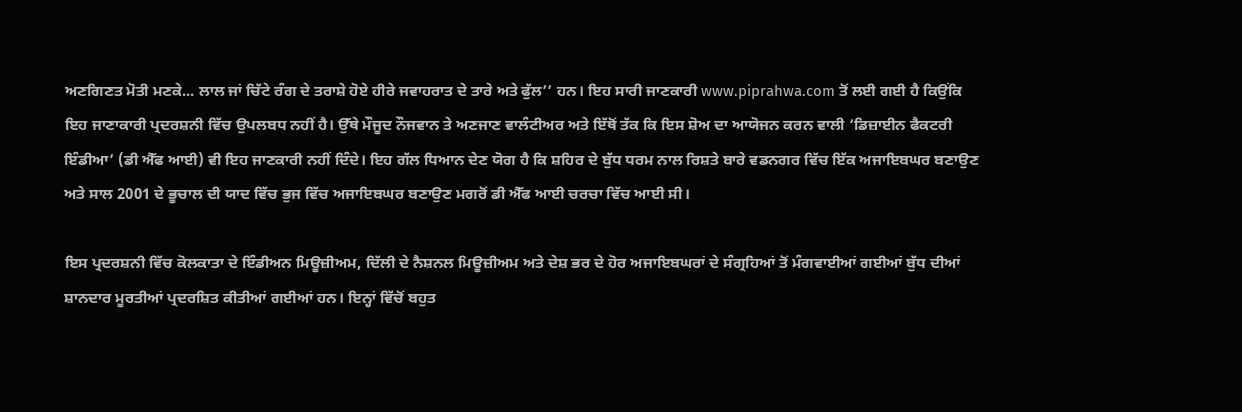ਅਣਗਿਣਤ ਮੋਤੀ ਮਣਕੇ... ਲਾਲ ਜਾਂ ਚਿੱਟੇ ਰੰਗ ਦੇ ਤਰਾਸ਼ੇ ਹੋਏ ਹੀਰੇ ਜਵਾਹਰਾਤ ਦੇ ਤਾਰੇ ਅਤੇ ਫੁੱਲ’’ ਹਨ। ਇਹ ਸਾਰੀ ਜਾਣਕਾਰੀ www.piprahwa.com ਤੋਂ ਲਈ ਗਈ ਹੈ ਕਿਉਂਕਿ ਇਹ ਜਾਣਾਕਾਰੀ ਪ੍ਰਦਰਸ਼ਨੀ ਵਿੱਚ ਉਪਲਬਧ ਨਹੀਂ ਹੈ। ਉੱਥੇ ਮੌਜੂਦ ਨੌਜਵਾਨ ਤੇ ਅਣਜਾਣ ਵਾਲੰਟੀਅਰ ਅਤੇ ਇੱਥੋਂ ਤੱਕ ਕਿ ਇਸ ਸ਼ੋਅ ਦਾ ਆਯੋਜਨ ਕਰਨ ਵਾਲੀ ‘ਡਿਜ਼ਾਈਨ ਫੈਕਟਰੀ ਇੰਡੀਆ’ (ਡੀ ਐੱਫ ਆਈ) ਵੀ ਇਹ ਜਾਣਕਾਰੀ ਨਹੀਂ ਦਿੰਦੇ। ਇਹ ਗੱਲ ਧਿਆਨ ਦੇਣ ਯੋਗ ਹੈ ਕਿ ਸ਼ਹਿਰ ਦੇ ਬੁੱਧ ਧਰਮ ਨਾਲ ਰਿਸ਼ਤੇ ਬਾਰੇ ਵਡਨਗਰ ਵਿੱਚ ਇੱਕ ਅਜਾਇਬਘਰ ਬਣਾਉਣ ਅਤੇ ਸਾਲ 2001 ਦੇ ਭੂਚਾਲ ਦੀ ਯਾਦ ਵਿੱਚ ਭੁਜ ਵਿੱਚ ਅਜਾਇਬਘਰ ਬਣਾਉਣ ਮਗਰੋਂ ਡੀ ਐੱਫ ਆਈ ਚਰਚਾ ਵਿੱਚ ਆਈ ਸੀ।

ਇਸ ਪ੍ਰਦਰਸ਼ਨੀ ਵਿੱਚ ਕੋਲਕਾਤਾ ਦੇ ਇੰਡੀਅਨ ਮਿਊਜ਼ੀਅਮ, ਦਿੱਲੀ ਦੇ ਨੈਸ਼ਨਲ ਮਿਊਜ਼ੀਅਮ ਅਤੇ ਦੇਸ਼ ਭਰ ਦੇ ਹੋਰ ਅਜਾਇਬਘਰਾਂ ਦੇ ਸੰਗ੍ਰਹਿਆਂ ਤੋਂ ਮੰਗਵਾਈਆਂ ਗਈਆਂ ਬੁੱਧ ਦੀਆਂ ਸ਼ਾਨਦਾਰ ਮੂਰਤੀਆਂ ਪ੍ਰਦਰਸ਼ਿਤ ਕੀਤੀਆਂ ਗਈਆਂ ਹਨ। ਇਨ੍ਹਾਂ ਵਿੱਚੋਂ ਬਹੁਤ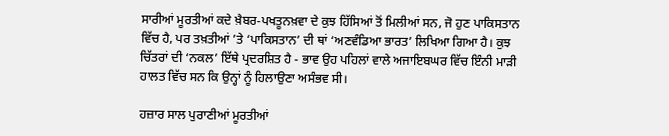ਸਾਰੀਆਂ ਮੂਰਤੀਆਂ ਕਦੇ ਖ਼ੈਬਰ-ਪਖਤੂਨਖ਼ਵਾ ਦੇ ਕੁਝ ਹਿੱਸਿਆਂ ਤੋਂ ਮਿਲੀਆਂ ਸਨ, ਜੋ ਹੁਣ ਪਾਕਿਸਤਾਨ ਵਿੱਚ ਹੈ, ਪਰ ਤਖ਼ਤੀਆਂ ’ਤੇ ‘ਪਾਕਿਸਤਾਨ’ ਦੀ ਥਾਂ ‘ਅਣਵੰਡਿਆ ਭਾਰਤ’ ਲਿਖਿਆ ਗਿਆ ਹੈ। ਕੁਝ ਚਿੱਤਰਾਂ ਦੀ ‘ਨਕਲ’ ਇੱਥੇ ਪ੍ਰਦਰਸ਼ਿਤ ਹੈ - ਭਾਵ ਉਹ ਪਹਿਲਾਂ ਵਾਲੇ ਅਜਾਇਬਘਰ ਵਿੱਚ ਇੰਨੀ ਮਾੜੀ ਹਾਲਤ ਵਿੱਚ ਸਨ ਕਿ ਉਨ੍ਹਾਂ ਨੂੰ ਹਿਲਾਉਣਾ ਅਸੰਭਵ ਸੀ।

ਹਜ਼ਾਰ ਸਾਲ ਪੁਰਾਣੀਆਂ ਮੂਰਤੀਆਂ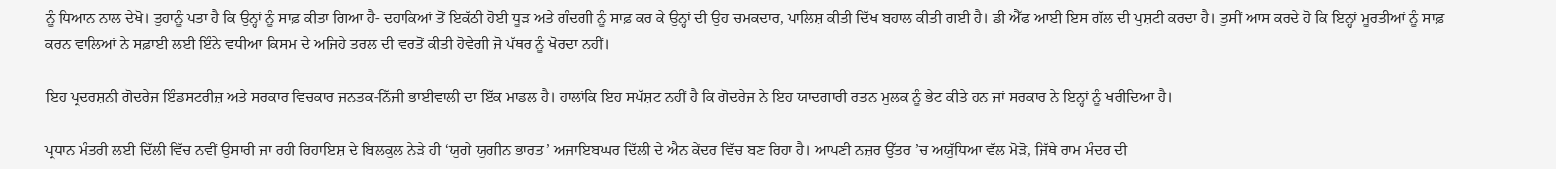ਨੂੰ ਧਿਆਨ ਨਾਲ ਦੇਖੋ। ਤੁਹਾਨੂੰ ਪਤਾ ਹੈ ਕਿ ਉਨ੍ਹਾਂ ਨੂੰ ਸਾਫ਼ ਕੀਤਾ ਗਿਆ ਹੈ- ਦਹਾਕਿਆਂ ਤੋਂ ਇਕੱਠੀ ਹੋਈ ਧੂੜ ਅਤੇ ਗੰਦਗੀ ਨੂੰ ਸਾਫ਼ ਕਰ ਕੇ ਉਨ੍ਹਾਂ ਦੀ ਉਹ ਚਮਕਦਾਰ, ਪਾਲਿਸ਼ ਕੀਤੀ ਦਿੱਖ ਬਹਾਲ ਕੀਤੀ ਗਈ ਹੈ। ਡੀ ਐੱਫ ਆਈ ਇਸ ਗੱਲ ਦੀ ਪੁਸ਼ਟੀ ਕਰਦਾ ਹੈ। ਤੁਸੀਂ ਆਸ ਕਰਦੇ ਹੋ ਕਿ ਇਨ੍ਹਾਂ ਮੂਰਤੀਆਂ ਨੂੰ ਸਾਫ਼ ਕਰਨ ਵਾਲਿਆਂ ਨੇ ਸਫ਼ਾਈ ਲਈ ਇੰਨੇ ਵਧੀਆ ਕਿਸਮ ਦੇ ਅਜਿਹੇ ਤਰਲ ਦੀ ਵਰਤੋਂ ਕੀਤੀ ਹੋਵੇਗੀ ਜੋ ਪੱਥਰ ਨੂੰ ਖੋਰਦਾ ਨਹੀਂ।

ਇਹ ਪ੍ਰਦਰਸ਼ਨੀ ਗੋਦਰੇਜ ਇੰਡਸਟਰੀਜ਼ ਅਤੇ ਸਰਕਾਰ ਵਿਚਕਾਰ ਜਨਤਕ-ਨਿੱਜੀ ਭਾਈਵਾਲੀ ਦਾ ਇੱਕ ਮਾਡਲ ਹੈ। ਹਾਲਾਂਕਿ ਇਹ ਸਪੱਸ਼ਟ ਨਹੀਂ ਹੈ ਕਿ ਗੋਦਰੇਜ ਨੇ ਇਹ ਯਾਦਗਾਰੀ ਰਤਨ ਮੁਲਕ ਨੂੰ ਭੇਟ ਕੀਤੇ ਹਨ ਜਾਂ ਸਰਕਾਰ ਨੇ ਇਨ੍ਹਾਂ ਨੂੰ ਖਰੀਦਿਆ ਹੈ।

ਪ੍ਰਧਾਨ ਮੰਤਰੀ ਲਈ ਦਿੱਲੀ ਵਿੱਚ ਨਵੀਂ ਉਸਾਰੀ ਜਾ ਰਹੀ ਰਿਹਾਇਸ਼ ਦੇ ਬਿਲਕੁਲ ਨੇੜੇ ਹੀ ‘ਯੁਗੇ ਯੁਗੀਨ ਭਾਰਤ’ ਅਜਾਇਬਘਰ ਦਿੱਲੀ ਦੇ ਐਨ ਕੇਂਦਰ ਵਿੱਚ ਬਣ ਰਿਹਾ ਹੈ। ਆਪਣੀ ਨਜ਼ਰ ਉੱਤਰ ’ਚ ਅਯੁੱਧਿਆ ਵੱਲ ਮੋੜੋ, ਜਿੱਥੇ ਰਾਮ ਮੰਦਰ ਦੀ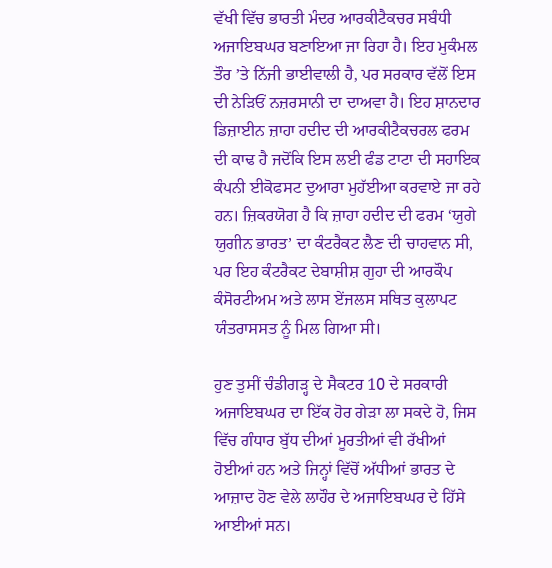ਵੱਖੀ ਵਿੱਚ ਭਾਰਤੀ ਮੰਦਰ ਆਰਕੀਟੈਕਚਰ ਸਬੰਧੀ ਅਜਾਇਬਘਰ ਬਣਾਇਆ ਜਾ ਰਿਹਾ ਹੈ। ਇਹ ਮੁਕੰਮਲ ਤੌਰ ’ਤੇ ਨਿੱਜੀ ਭਾਈਵਾਲੀ ਹੈ, ਪਰ ਸਰਕਾਰ ਵੱਲੋਂ ਇਸ ਦੀ ਨੇੜਿਓਂ ਨਜ਼ਰਸਾਨੀ ਦਾ ਦਾਅਵਾ ਹੈ। ਇਹ ਸ਼ਾਨਦਾਰ ਡਿਜ਼ਾਈਨ ਜ਼ਾਹਾ ਹਦੀਦ ਦੀ ਆਰਕੀਟੈਕਚਰਲ ਫਰਮ ਦੀ ਕਾਢ ਹੈ ਜਦੋਂਕਿ ਇਸ ਲਈ ਫੰਡ ਟਾਟਾ ਦੀ ਸਹਾਇਕ ਕੰਪਨੀ ਈਕੋਫਸਟ ਦੁਆਰਾ ਮੁਹੱਈਆ ਕਰਵਾਏ ਜਾ ਰਹੇ ਹਨ। ਜ਼ਿਕਰਯੋਗ ਹੈ ਕਿ ਜ਼ਾਹਾ ਹਦੀਦ ਦੀ ਫਰਮ ‘ਯੁਗੇ ਯੁਗੀਨ ਭਾਰਤ’ ਦਾ ਕੰਟਰੈਕਟ ਲੈਣ ਦੀ ਚਾਹਵਾਨ ਸੀ, ਪਰ ਇਹ ਕੰਟਰੈਕਟ ਦੇਬਾਸ਼ੀਸ਼ ਗੁਹਾ ਦੀ ਆਰਕੌਪ ਕੰਸੋਰਟੀਅਮ ਅਤੇ ਲਾਸ ਏਂਜਲਸ ਸਥਿਤ ਕੁਲਾਪਟ ਯੰਤਰਾਸਸਤ ਨੂੰ ਮਿਲ ਗਿਆ ਸੀ।

ਹੁਣ ਤੁਸੀਂ ਚੰਡੀਗੜ੍ਹ ਦੇ ਸੈਕਟਰ 10 ਦੇ ਸਰਕਾਰੀ ਅਜਾਇਬਘਰ ਦਾ ਇੱਕ ਹੋਰ ਗੇੜਾ ਲਾ ਸਕਦੇ ਹੋ, ਜਿਸ ਵਿੱਚ ਗੰਧਾਰ ਬੁੱਧ ਦੀਆਂ ਮੂਰਤੀਆਂ ਵੀ ਰੱਖੀਆਂ ਹੋਈਆਂ ਹਨ ਅਤੇ ਜਿਨ੍ਹਾਂ ਵਿੱਚੋਂ ਅੱਧੀਆਂ ਭਾਰਤ ਦੇ ਆਜ਼ਾਦ ਹੋਣ ਵੇਲੇ ਲਾਹੌਰ ਦੇ ਅਜਾਇਬਘਰ ਦੇ ਹਿੱਸੇ ਆਈਆਂ ਸਨ।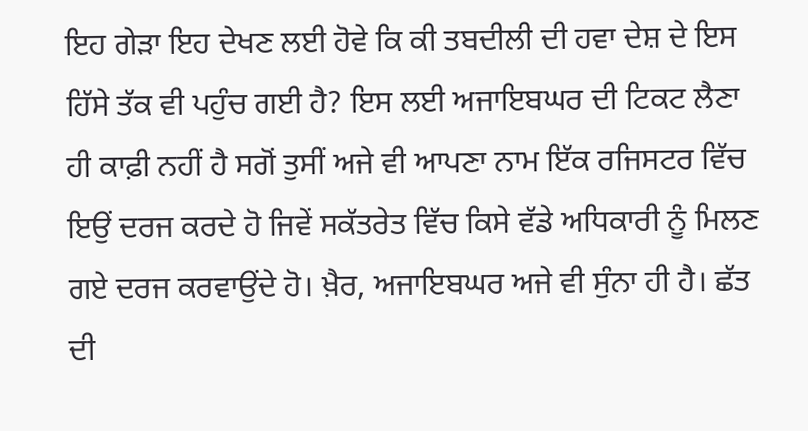ਇਹ ਗੇੜਾ ਇਹ ਦੇਖਣ ਲਈ ਹੋਵੇ ਕਿ ਕੀ ਤਬਦੀਲੀ ਦੀ ਹਵਾ ਦੇਸ਼ ਦੇ ਇਸ ਹਿੱਸੇ ਤੱਕ ਵੀ ਪਹੁੰਚ ਗਈ ਹੈ? ਇਸ ਲਈ ਅਜਾਇਬਘਰ ਦੀ ਟਿਕਟ ਲੈਣਾ ਹੀ ਕਾਫ਼ੀ ਨਹੀਂ ਹੈ ਸਗੋਂ ਤੁਸੀਂ ਅਜੇ ਵੀ ਆਪਣਾ ਨਾਮ ਇੱਕ ਰਜਿਸਟਰ ਵਿੱਚ ਇਉਂ ਦਰਜ ਕਰਦੇ ਹੋ ਜਿਵੇਂ ਸਕੱਤਰੇਤ ਵਿੱਚ ਕਿਸੇ ਵੱਡੇ ਅਧਿਕਾਰੀ ਨੂੰ ਮਿਲਣ ਗਏ ਦਰਜ ਕਰਵਾਉਂਦੇ ਹੋ। ਖ਼ੈਰ, ਅਜਾਇਬਘਰ ਅਜੇ ਵੀ ਸੁੰਨਾ ਹੀ ਹੈ। ਛੱਤ ਦੀ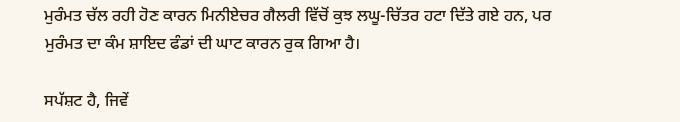ਮੁਰੰਮਤ ਚੱਲ ਰਹੀ ਹੋਣ ਕਾਰਨ ਮਿਨੀਏਚਰ ਗੈਲਰੀ ਵਿੱਚੋਂ ਕੁਝ ਲਘੂ-ਚਿੱਤਰ ਹਟਾ ਦਿੱਤੇ ਗਏ ਹਨ, ਪਰ ਮੁਰੰਮਤ ਦਾ ਕੰਮ ਸ਼ਾਇਦ ਫੰਡਾਂ ਦੀ ਘਾਟ ਕਾਰਨ ਰੁਕ ਗਿਆ ਹੈ।

ਸਪੱਸ਼ਟ ਹੈ, ਜਿਵੇਂ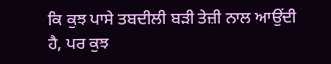ਕਿ ਕੁਝ ਪਾਸੇ ਤਬਦੀਲੀ ਬੜੀ ਤੇਜ਼ੀ ਨਾਲ ਆਉਂਦੀ ਹੈ, ਪਰ ਕੁਝ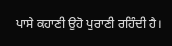ਪਾਸੇ ਕਹਾਣੀ ਉਹੋ ਪੁਰਾਣੀ ਰਹਿੰਦੀ ਹੈ।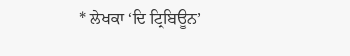* ਲੇਖਕਾ ‘ਦਿ ਟ੍ਰਿਬਿਊਨ’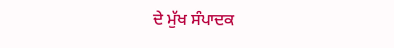ਦੇ ਮੁੱਖ ਸੰਪਾਦਕ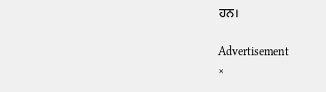ਹਨ।

Advertisement
×